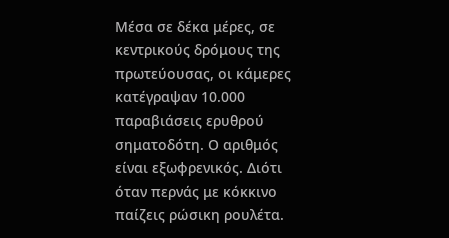Μέσα σε δέκα μέρες, σε κεντρικούς δρόμους της πρωτεύουσας, οι κάμερες κατέγραψαν 10.000 παραβιάσεις ερυθρού σηματοδότη. Ο αριθμός είναι εξωφρενικός. Διότι όταν περνάς με κόκκινο παίζεις ρώσικη ρουλέτα.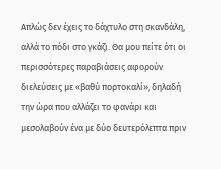Απλώς δεν έχεις το δάχτυλο στη σκανδάλη, αλλά το πόδι στο γκάζι. Θα μου πείτε ότι οι περισσότερες παραβιάσεις αφορούν διελεύσεις με «βαθύ πορτοκαλί», δηλαδή την ώρα που αλλάζει το φανάρι και μεσολαβούν ένα με δύο δευτερόλεπτα πριν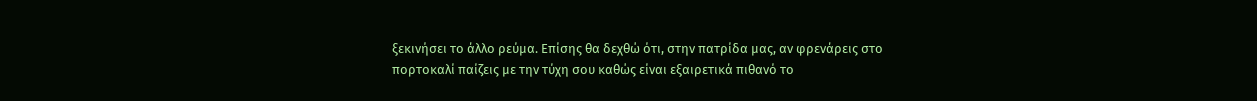ξεκινήσει το άλλο ρεύμα. Επίσης θα δεχθώ ότι, στην πατρίδα μας, αν φρενάρεις στο πορτοκαλί παίζεις με την τύχη σου καθώς είναι εξαιρετικά πιθανό το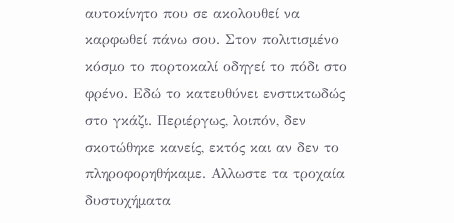αυτοκίνητο που σε ακολουθεί να καρφωθεί πάνω σου. Στον πολιτισμένο κόσμο το πορτοκαλί οδηγεί το πόδι στο φρένο. Εδώ το κατευθύνει ενστικτωδώς στο γκάζι. Περιέργως, λοιπόν, δεν σκοτώθηκε κανείς, εκτός και αν δεν το πληροφορηθήκαμε. Αλλωστε τα τροχαία δυστυχήματα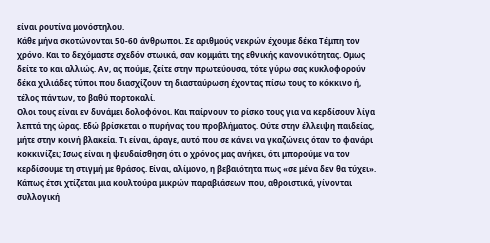είναι ρουτίνα μονόστηλου.
Κάθε μήνα σκοτώνονται 50-60 άνθρωποι. Σε αριθμούς νεκρών έχουμε δέκα Τέμπη τον χρόνο. Και το δεχόμαστε σχεδόν στωικά, σαν κομμάτι της εθνικής κανονικότητας. Ομως δείτε το και αλλιώς. Αν, ας πούμε, ζείτε στην πρωτεύουσα, τότε γύρω σας κυκλοφορούν δέκα χιλιάδες τύποι που διασχίζουν τη διασταύρωση έχοντας πίσω τους το κόκκινο ή, τέλος πάντων, το βαθύ πορτοκαλί.
Ολοι τους είναι εν δυνάμει δολοφόνοι. Και παίρνουν το ρίσκο τους για να κερδίσουν λίγα λεπτά της ώρας. Εδώ βρίσκεται ο πυρήνας του προβλήματος. Ούτε στην έλλειψη παιδείας, μήτε στην κοινή βλακεία. Τι είναι, άραγε, αυτό που σε κάνει να γκαζώνεις όταν το φανάρι κοκκινίζει; Ισως είναι η ψευδαίσθηση ότι ο χρόνος μας ανήκει, ότι μπορούμε να τον κερδίσουμε τη στιγμή με θράσος. Είναι, αλίμονο, η βεβαιότητα πως «σε μένα δεν θα τύχει». Κάπως έτσι χτίζεται μια κουλτούρα μικρών παραβιάσεων που, αθροιστικά, γίνονται συλλογική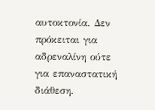αυτοκτονία. Δεν πρόκειται για αδρεναλίνη ούτε για επαναστατική διάθεση.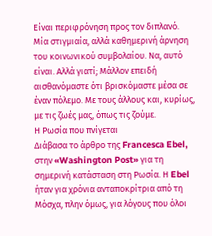Είναι περιφρόνηση προς τον διπλανό. Μία στιγμιαία, αλλά καθημερινή άρνηση του κοινωνικού συμβολαίου. Να, αυτό είναι. Αλλά γιατί; Μάλλον επειδή αισθανόμαστε ότι βρισκόμαστε μέσα σε έναν πόλεμο. Με τους άλλους και, κυρίως, με τις ζωές μας, όπως τις ζούμε.
Η Ρωσία που πνίγεται
Διάβασα το άρθρο της Francesca Ebel, στην «Washington Post» για τη σημερινή κατάσταση στη Ρωσία. Η Ebel ήταν για χρόνια ανταποκρίτρια από τη Μόσχα, πλην όμως, για λόγους που όλοι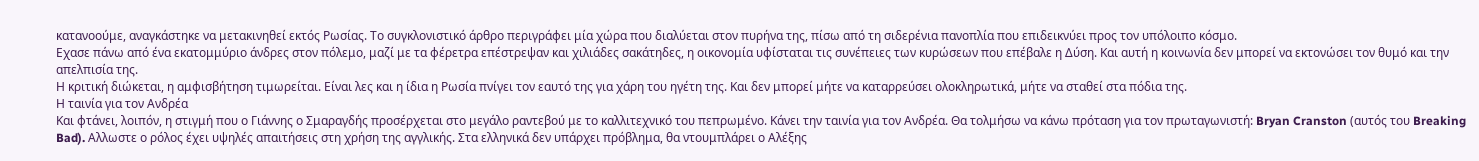κατανοούμε, αναγκάστηκε να μετακινηθεί εκτός Ρωσίας. Το συγκλονιστικό άρθρο περιγράφει μία χώρα που διαλύεται στον πυρήνα της, πίσω από τη σιδερένια πανοπλία που επιδεικνύει προς τον υπόλοιπο κόσμο.
Εχασε πάνω από ένα εκατομμύριο άνδρες στον πόλεμο, μαζί με τα φέρετρα επέστρεψαν και χιλιάδες σακάτηδες, η οικονομία υφίσταται τις συνέπειες των κυρώσεων που επέβαλε η Δύση. Και αυτή η κοινωνία δεν μπορεί να εκτονώσει τον θυμό και την απελπισία της.
Η κριτική διώκεται, η αμφισβήτηση τιμωρείται. Είναι λες και η ίδια η Ρωσία πνίγει τον εαυτό της για χάρη του ηγέτη της. Και δεν μπορεί μήτε να καταρρεύσει ολοκληρωτικά, μήτε να σταθεί στα πόδια της.
Η ταινία για τον Ανδρέα
Και φτάνει, λοιπόν, η στιγμή που ο Γιάννης ο Σμαραγδής προσέρχεται στο μεγάλο ραντεβού με το καλλιτεχνικό του πεπρωμένο. Κάνει την ταινία για τον Ανδρέα. Θα τολμήσω να κάνω πρόταση για τον πρωταγωνιστή: Bryan Cranston (αυτός του Breaking Bad). Αλλωστε ο ρόλος έχει υψηλές απαιτήσεις στη χρήση της αγγλικής. Στα ελληνικά δεν υπάρχει πρόβλημα, θα ντουμπλάρει ο Αλέξης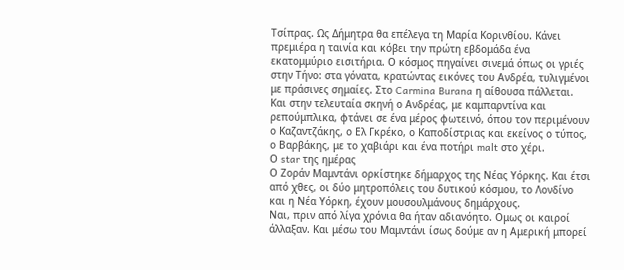Τσίπρας. Ως Δήμητρα θα επέλεγα τη Μαρία Κορινθίου. Κάνει πρεμιέρα η ταινία και κόβει την πρώτη εβδομάδα ένα εκατομμύριο εισιτήρια. Ο κόσμος πηγαίνει σινεμά όπως οι γριές στην Τήνο: στα γόνατα, κρατώντας εικόνες του Ανδρέα, τυλιγμένοι με πράσινες σημαίες. Στο Carmina Burana η αίθουσα πάλλεται. Και στην τελευταία σκηνή ο Ανδρέας, με καμπαρντίνα και ρεπούμπλικα, φτάνει σε ένα μέρος φωτεινό, όπου τον περιμένουν ο Καζαντζάκης, ο Ελ Γκρέκο, ο Καποδίστριας και εκείνος ο τύπος, ο Βαρβάκης, με το χαβιάρι και ένα ποτήρι malt στο χέρι.
Ο star της ημέρας
Ο Ζοράν Μαμντάνι ορκίστηκε δήμαρχος της Νέας Υόρκης. Και έτσι από χθες, οι δύο μητροπόλεις του δυτικού κόσμου, το Λονδίνο και η Νέα Υόρκη, έχουν μουσουλμάνους δημάρχους.
Ναι, πριν από λίγα χρόνια θα ήταν αδιανόητο. Ομως οι καιροί άλλαξαν. Και μέσω του Μαμντάνι ίσως δούμε αν η Αμερική μπορεί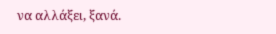να αλλάξει, ξανά.